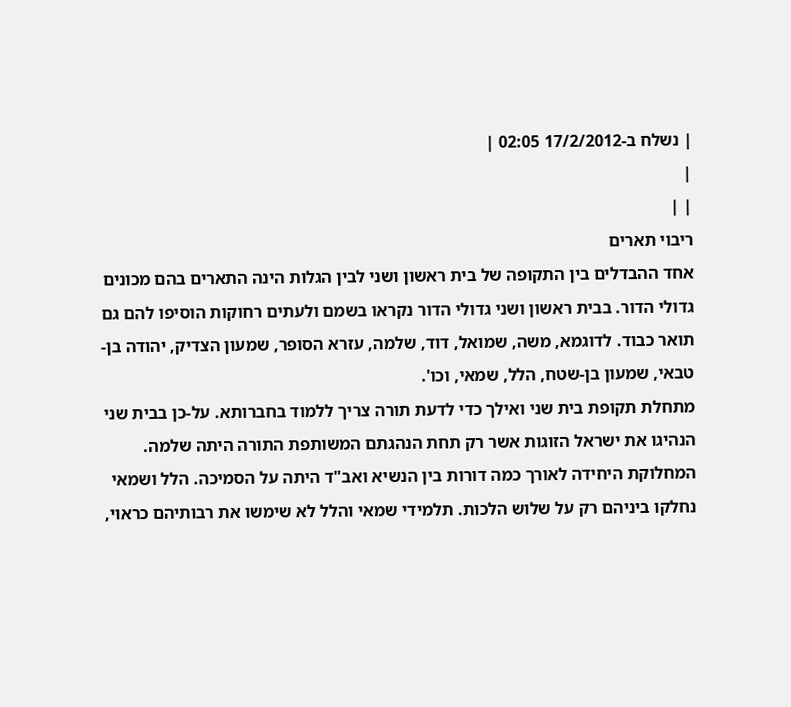| נשלח ב-17/2/2012 02:05 |
|
| |
ריבוי תארים
אחד ההבדלים בין התקופה של בית ראשון ושני לבין הגלות הינה התארים בהם מכונים גדולי הדור. בבית ראשון ושני גדולי הדור נקראו בשמם ולעתים רחוקות הוסיפו להם גם תואר כבוד. לדוגמא, משה, שמואל, דוד, שלמה, עזרא הסופר, שמעון הצדיק, יהודה בן-טבאי, שמעון בן-שטח, הלל, שמאי, וכו'.
מתחלת תקופת בית שני ואילך כדי לדעת תורה צריך ללמוד בחברותא. על-כן בבית שני הנהיגו את ישראל הזוגות אשר רק תחת הנהגתם המשותפת התורה היתה שלמה. המחלוקת היחידה לאורך כמה דורות בין הנשיא ואב"ד היתה על הסמיכה. הלל ושמאי נחלקו ביניהם רק על שלוש הלכות. תלמידי שמאי והלל לא שימשו את רבותיהם כראוי,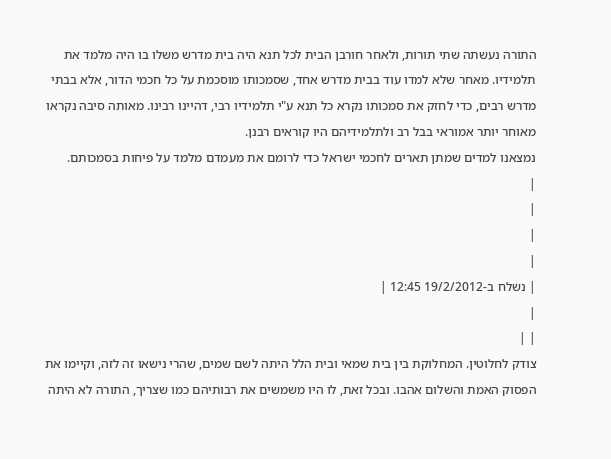התורה נעשתה שתי תורות, ולאחר חורבן הבית לכל תנא היה בית מדרש משלו בו היה מלמד את תלמידיו. מאחר שלא למדו עוד בבית מדרש אחד, שסמכותו מוסכמת על כל חכמי הדור, אלא בבתי מדרש רבים, כדי לחזק את סמכותו נקרא כל תנא ע"י תלמידיו רבי, דהיינו רבינו. מאותה סיבה נקראו מאוחר יותר אמוראי בבל רב ולתלמידיהם היו קוראים רבנן.
נמצאנו למדים שמתן תארים לחכמי ישראל כדי לרומם את מעמדם מלמד על פיחות בסמכותם.
|
|
|
|
| נשלח ב-19/2/2012 12:45 |
|
| |
צודק לחלוטין. המחלוקת בין בית שמאי ובית הלל היתה לשם שמים, שהרי נישאו זה לזה, וקיימו את הפסוק האמת והשלום אהבו. ובכל זאת, לו היו משמשים את רבותיהם כמו שצריך, התורה לא היתה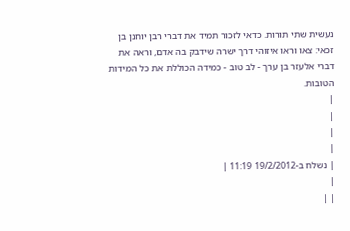נעשית שתי תורות. כדאי לזכור תמיד את דברי רבן יוחנן בן זכאי: צאו וראו איזוהי דרך ישרה שידבק בה אדם, וראה את דברי אלעזר בן ערך - לב טוב - כמידה הכוללת את כל המידות הטובות.
|
|
|
|
| נשלח ב-19/2/2012 11:19 |
|
| |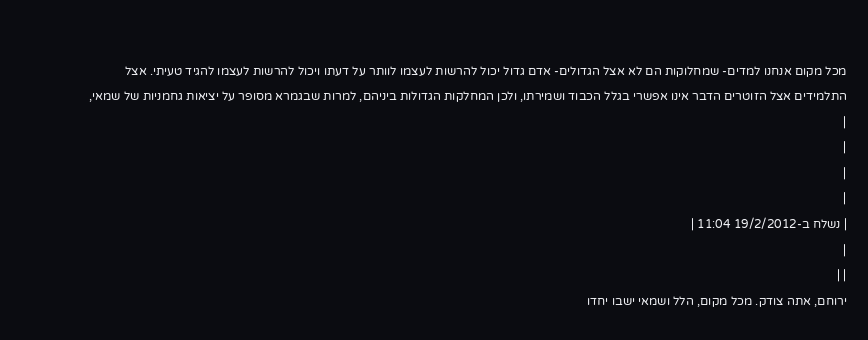מכל מקום אנחנו למדים- שמחלוקות הם לא אצל הגדולים- אדם גדול יכול להרשות לעצמו לוותר על דעתו ויכול להרשות לעצמו להגיד טעיתי. אצל התלמידים אצל הזוטרים הדבר אינו אפשרי בגלל הכבוד ושמירתו, ולכן המחלקות הגדולות ביניהם, למרות שבגמרא מסופר על יציאות גחמניות של שמאי,
|
|
|
|
| נשלח ב-19/2/2012 11:04 |
|
| |
ירוחם, אתה צודק. מכל מקום, הלל ושמאי ישבו יחדו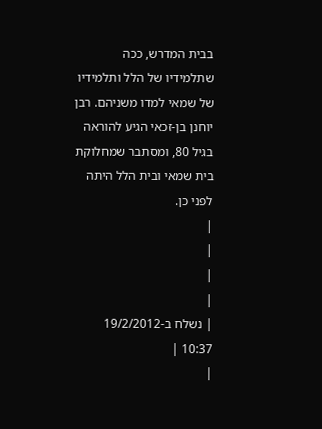בבית המדרש, ככה שתלמידיו של הלל ותלמידיו של שמאי למדו משניהם. רבן יוחנן בן-זכאי הגיע להוראה בגיל 80, ומסתבר שמחלוקת בית שמאי ובית הלל היתה לפני כן.
|
|
|
|
| נשלח ב-19/2/2012 10:37 |
|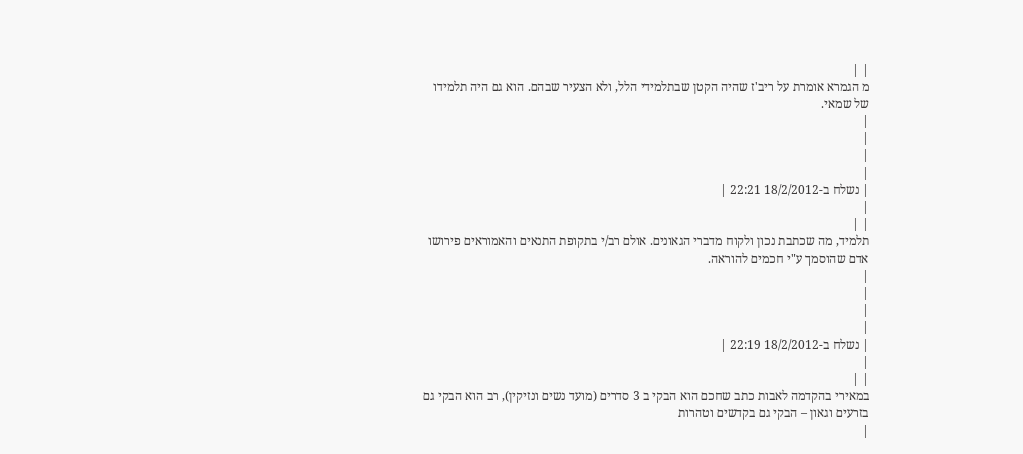| |
מ הגמרא אומרת על ריב'ז שהיה הקטן שבתלמידי הלל, ולא הצעיר שבהם. הוא גם היה תלמידו של שמאי.
|
|
|
|
| נשלח ב-18/2/2012 22:21 |
|
| |
תלמיד, מה שכתבת נכון ולקוח מדברי הגאונים. אולם רב/י בתקופת התנאים והאמוראים פירושו אדם שהוסמך ע"י חכמים להוראה.
|
|
|
|
| נשלח ב-18/2/2012 22:19 |
|
| |
במאירי בהקדמה לאבות כתב שחכם הוא הבקי ב 3 סדרים (מועד נשים ונזיקין), רב הוא הבקי גם בזרעים וגאון – הבקי גם בקדשים וטהרות
|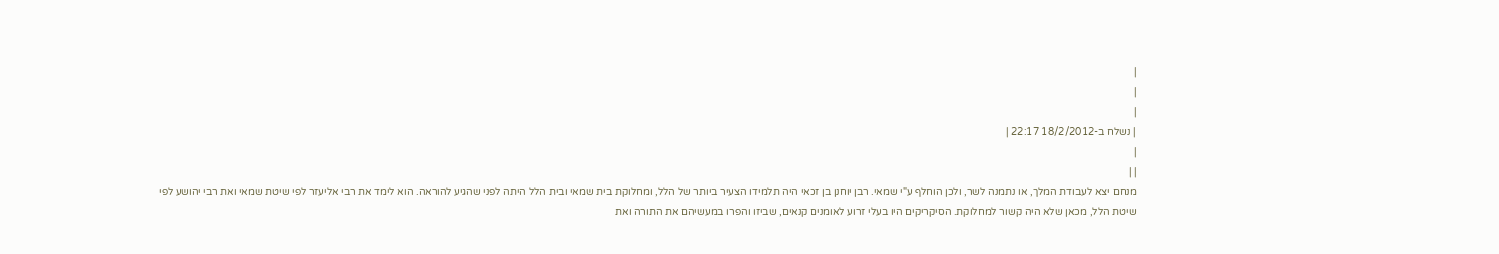|
|
|
| נשלח ב-18/2/2012 22:17 |
|
| |
מנחם יצא לעבודת המלך, או נתמנה לשר, ולכן הוחלף ע"י שמאי. רבן יוחנן בן זכאי היה תלמידו הצעיר ביותר של הלל, ומחלוקת בית שמאי ובית הלל היתה לפני שהגיע להוראה. הוא לימד את רבי אליעזר לפי שיטת שמאי ואת רבי יהושע לפי שיטת הלל, מכאן שלא היה קשור למחלוקת. הסיקריקים היו בעלי זרוע לאומנים קנאים, שביזו והפרו במעשיהם את התורה ואת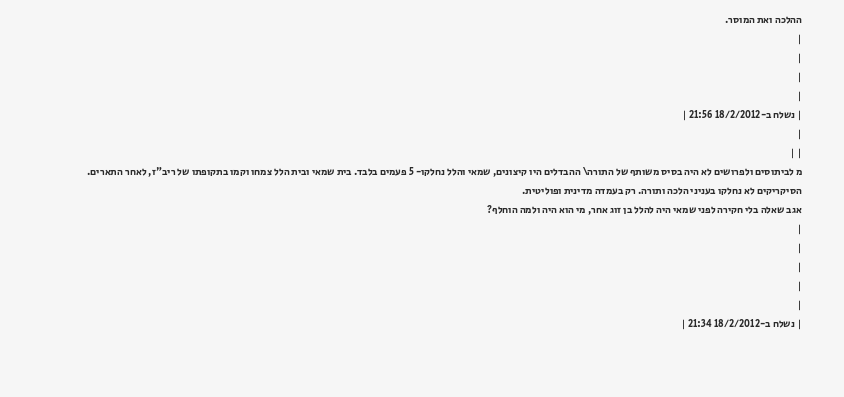ההלכה ואת המוסר.
|
|
|
|
| נשלח ב-18/2/2012 21:56 |
|
| |
מ לביתוסים ולפרושים לא היה בסיס משותף של התורה\ ההבדלים היו קיצונים, שמאי והלל נחלקו- 5 פעמים בלבד. בית שמאי ובית הלל צמחו וקמו בתקופתו של ריב"ז, לאחר התארים. הסיקריקים לא נחלקו בעניני הלכה ותורה. רק בעמדה מדינית ופוליטית.
אגב שאלה בלי חקירה לפני שמאי היה להלל בן זוג אחר, מי הוא היה ולמה הוחלף?
|
|
|
|
|
| נשלח ב-18/2/2012 21:34 |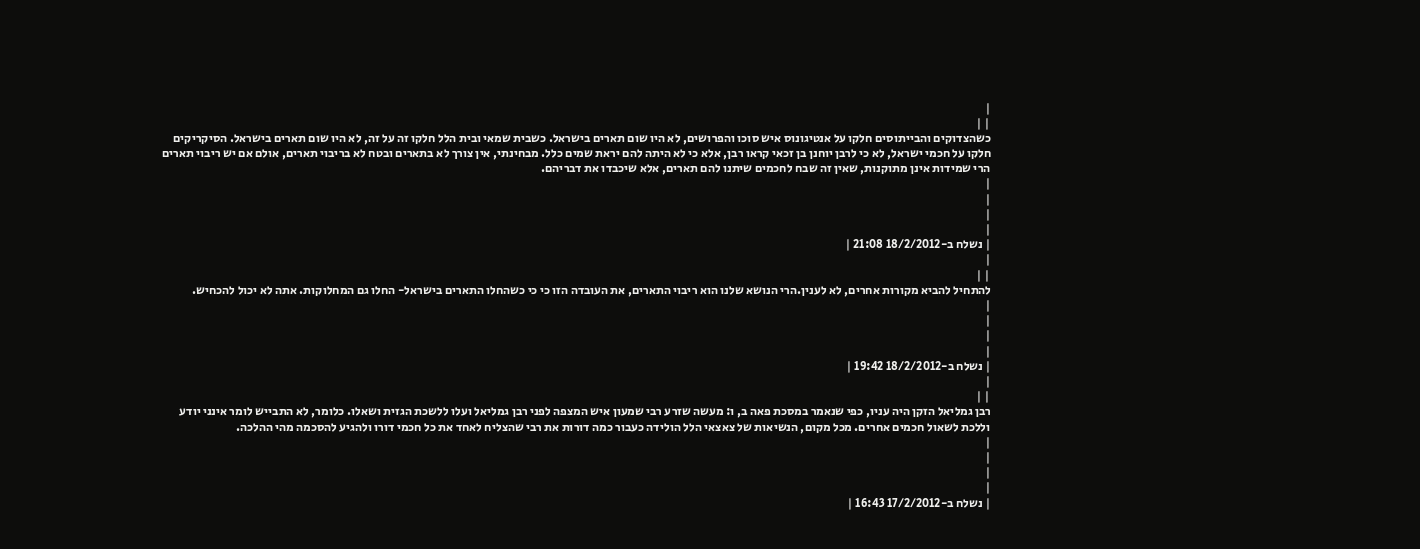|
| |
כשהצדוקים והבייתוסים חלקו על אנטיגונוס איש סוכו והפרושים, לא היו שום תארים בישראל. כשבית שמאי ובית הלל חלקו זה על זה, לא היו שום תארים בישראל. הסיקריקים חלקו על חכמי ישראל, לא כי לרבן יוחנן בן זכאי קראו רבן, אלא כי לא היתה להם יראת שמים כלל. מבחינתי, אין צורך לא בתארים ובטח לא בריבוי תארים, אולם אם יש ריבוי תארים הרי שמידות אינן מתוקנות, שאין זה שבח לחכמים שיתנו להם תארים, אלא שיכבדו את דבריהם.
|
|
|
|
| נשלח ב-18/2/2012 21:08 |
|
| |
להתחיל להביא מקורות אחרים, לא לענין.הרי הנושא שלנו הוא ריבוי התארים, את העובדה הזו כי כי כשהחלו התארים בישראל- החלו גם המחלוקות. אתה לא יכול להכחיש.
|
|
|
|
| נשלח ב-18/2/2012 19:42 |
|
| |
רבן גמליאל הזקן היה עניו, כפי שנאמר במסכת פאה ב, ו: מעשה שזרע רבי שמעון איש המצפה לפני רבן גמליאל ועלו ללשכת הגזית ושאלו. כלומר, לא התבייש לומר אינני יודע וללכת לשאול חכמים אחרים. מכל מקום, הנשיאות של צאצאי הלל הולידה כעבור כמה דורות את רבי שהצליח לאחד את כל חכמי דורו ולהגיע להסכמה מהי ההלכה.
|
|
|
|
| נשלח ב-17/2/2012 16:43 |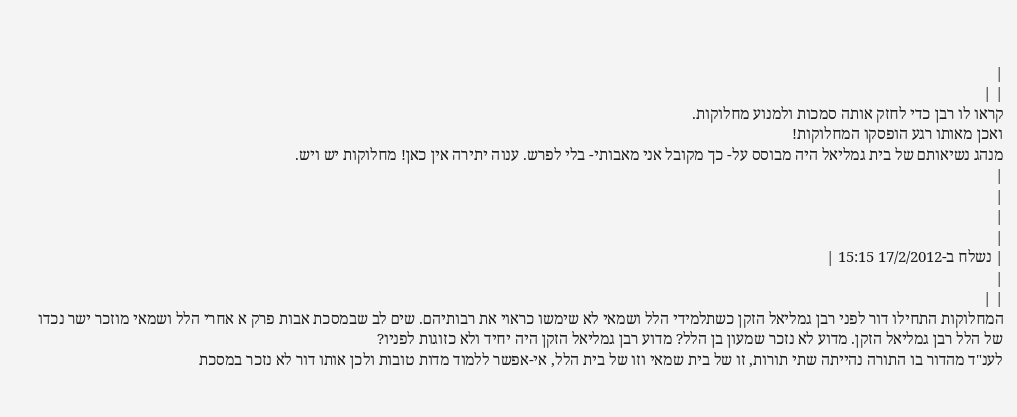|
| |
קראו לו רבן כדי לחזק אותה סמכות ולמנוע מחלוקות.
ואכן מאותו רגע הופסקו המחלוקות!
מנהג נשיאותם של בית גמליאל היה מבוסס על- כך מקובל אני מאבותי- בלי לפרש. ענוה יתירה אין כאן! מחלוקות יש ויש.
|
|
|
|
| נשלח ב-17/2/2012 15:15 |
|
| |
המחלוקות התחילו דור לפני רבן גמליאל הזקן כשתלמידי הלל ושמאי לא שימשו כראוי את רבותיהם. שים לב שבמסכת אבות פרק א אחרי הלל ושמאי מוזכר ישר נכדו של הלל רבן גמליאל הזקן. מדוע לא נזכר שמעון בן הלל? מדוע רבן גמליאל הזקן היה יחיד ולא כזוגות לפניו?
לענ"ד מהדור בו התורה נהייתה שתי תורות, זו של בית שמאי וזו של בית הלל, אי-אפשר ללמוד מדות טובות ולכן אותו דור לא נזכר במסכת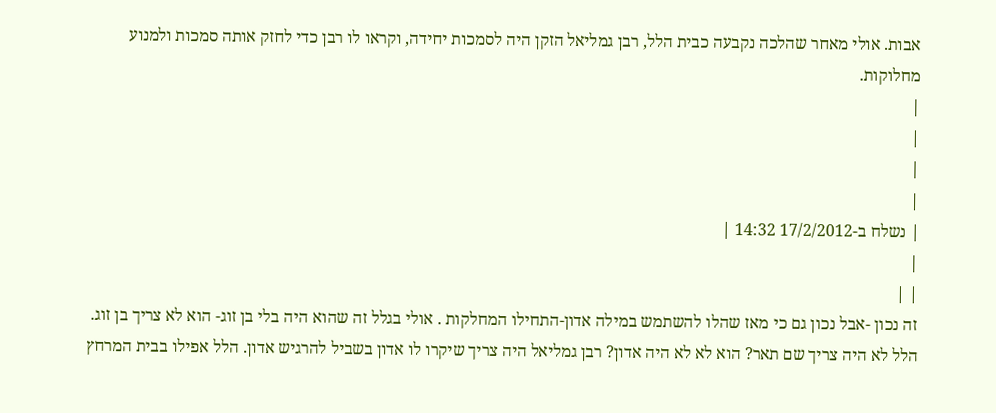אבות. אולי מאחר שהלכה נקבעה כבית הלל, רבן גמליאל הזקן היה לסמכות יחידה, וקראו לו רבן כדי לחזק אותה סמכות ולמנוע מחלוקות.
|
|
|
|
| נשלח ב-17/2/2012 14:32 |
|
| |
זה נכון -אבל נכון גם כי מאז שהלו להשתמש במילה אדון-התחילו המחלקות . אולי בגלל זה שהוא היה בלי בן זוג- הוא לא צריך בן זוג. הלל לא היה צריך שם תאר? הוא לא לא היה אדון? רבן גמליאל היה צריך שיקרו לו אדון בשביל להרגיש אדון. הלל אפילו בבית המרחץ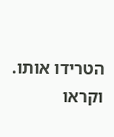הטרידו אותו. וקראו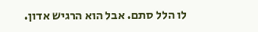לו הלל סתם. אבל הוא הרגיש אדון.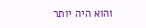והוא היה יותר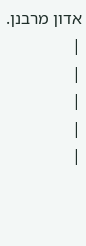אדון מרבנן.
|
|
|
|
|